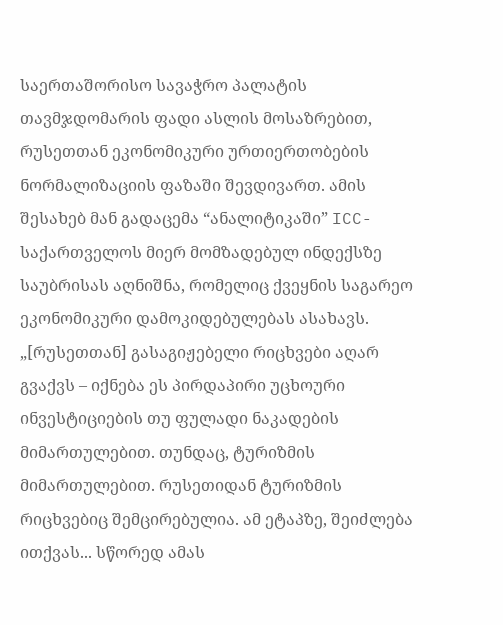საერთაშორისო სავაჭრო პალატის თავმჯდომარის ფადი ასლის მოსაზრებით, რუსეთთან ეკონომიკური ურთიერთობების ნორმალიზაციის ფაზაში შევდივართ. ამის შესახებ მან გადაცემა “ანალიტიკაში” ICC-საქართველოს მიერ მომზადებულ ინდექსზე საუბრისას აღნიშნა, რომელიც ქვეყნის საგარეო ეკონომიკური დამოკიდებულებას ასახავს.
„[რუსეთთან] გასაგიჟებელი რიცხვები აღარ გვაქვს – იქნება ეს პირდაპირი უცხოური ინვესტიციების თუ ფულადი ნაკადების მიმართულებით. თუნდაც, ტურიზმის მიმართულებით. რუსეთიდან ტურიზმის რიცხვებიც შემცირებულია. ამ ეტაპზე, შეიძლება ითქვას... სწორედ ამას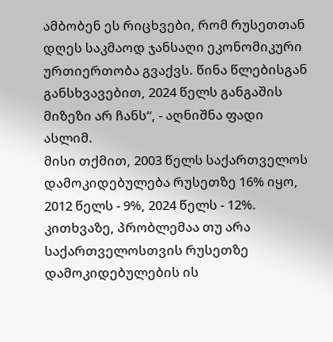ამბობენ ეს რიცხვები, რომ რუსეთთან დღეს საკმაოდ ჯანსაღი ეკონომიკური ურთიერთობა გვაქვს. წინა წლებისგან განსხვავებით, 2024 წელს განგაშის მიზეზი არ ჩანს“, - აღნიშნა ფადი ასლიმ.
მისი თქმით, 2003 წელს საქართველოს დამოკიდებულება რუსეთზე 16% იყო, 2012 წელს - 9%, 2024 წელს - 12%. კითხვაზე, პრობლემაა თუ არა საქართველოსთვის რუსეთზე დამოკიდებულების ის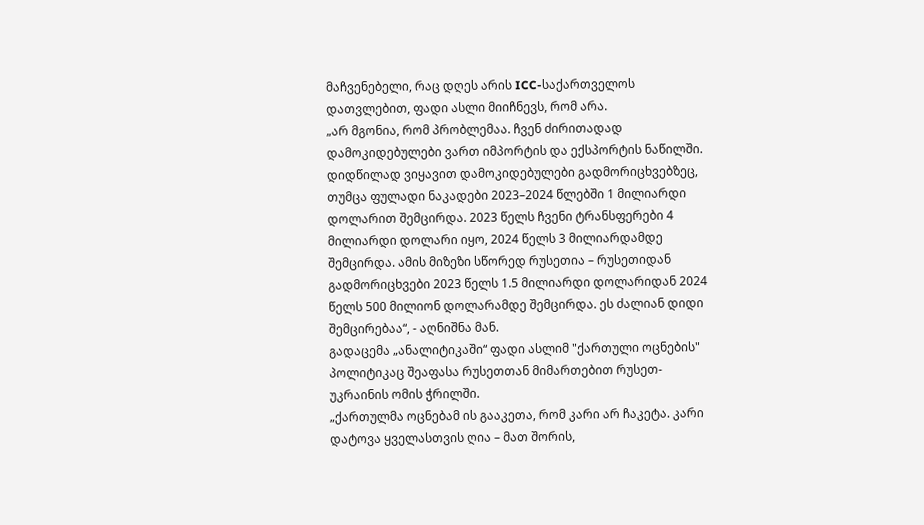მაჩვენებელი, რაც დღეს არის ICC-საქართველოს დათვლებით, ფადი ასლი მიიჩნევს, რომ არა.
„არ მგონია, რომ პრობლემაა. ჩვენ ძირითადად დამოკიდებულები ვართ იმპორტის და ექსპორტის ნაწილში. დიდწილად ვიყავით დამოკიდებულები გადმორიცხვებზეც, თუმცა ფულადი ნაკადები 2023–2024 წლებში 1 მილიარდი დოლარით შემცირდა. 2023 წელს ჩვენი ტრანსფერები 4 მილიარდი დოლარი იყო, 2024 წელს 3 მილიარდამდე შემცირდა. ამის მიზეზი სწორედ რუსეთია – რუსეთიდან გადმორიცხვები 2023 წელს 1.5 მილიარდი დოლარიდან 2024 წელს 500 მილიონ დოლარამდე შემცირდა. ეს ძალიან დიდი შემცირებაა“, - აღნიშნა მან.
გადაცემა „ანალიტიკაში“ ფადი ასლიმ "ქართული ოცნების" პოლიტიკაც შეაფასა რუსეთთან მიმართებით რუსეთ-უკრაინის ომის ჭრილში.
„ქართულმა ოცნებამ ის გააკეთა, რომ კარი არ ჩაკეტა. კარი დატოვა ყველასთვის ღია – მათ შორის,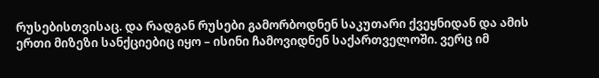რუსებისთვისაც. და რადგან რუსები გამორბოდნენ საკუთარი ქვეყნიდან და ამის ერთი მიზეზი სანქციებიც იყო – ისინი ჩამოვიდნენ საქართველოში. ვერც იმ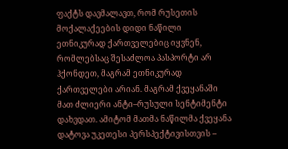ფაქტს დავმალავთ, რომ რუსეთის მოქალაქეების დიდი ნაწილი ეთნიკურად ქართველებიც იყვნენ, რომლებსაც შესაძლოა პასპორტი არ ჰქონდეთ, მაგრამ ეთნიკურად ქართველები არიან. მაგრამ ქვეყანაში მათ ძლიერი ანტი–რუსული სენტიმენტი დახვდათ. ამიტომ მათმა ნაწილმა ქვეყანა დატოვა უკეთესი პერსპექტივისთვის –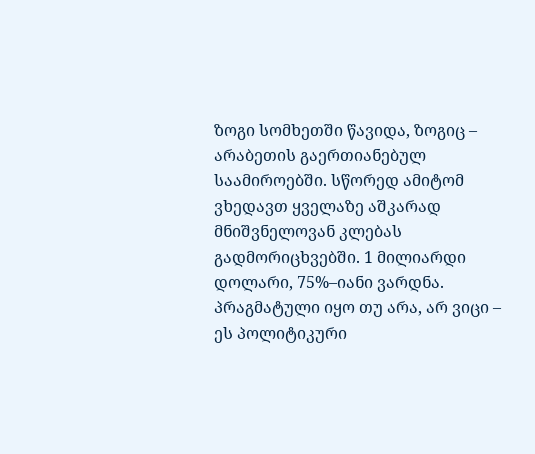ზოგი სომხეთში წავიდა, ზოგიც – არაბეთის გაერთიანებულ საამიროებში. სწორედ ამიტომ ვხედავთ ყველაზე აშკარად მნიშვნელოვან კლებას გადმორიცხვებში. 1 მილიარდი დოლარი, 75%–იანი ვარდნა. პრაგმატული იყო თუ არა, არ ვიცი – ეს პოლიტიკური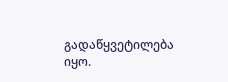გადაწყვეტილება იყო.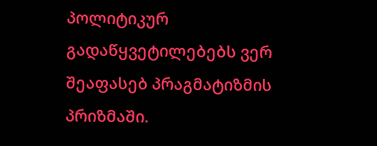პოლიტიკურ გადაწყვეტილებებს ვერ შეაფასებ პრაგმატიზმის პრიზმაში.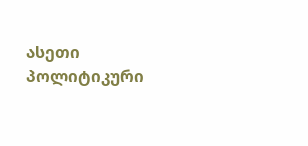ასეთი პოლიტიკური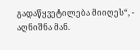გადაწყვეტილება მიიღეს“, - აღნიშნა მან.